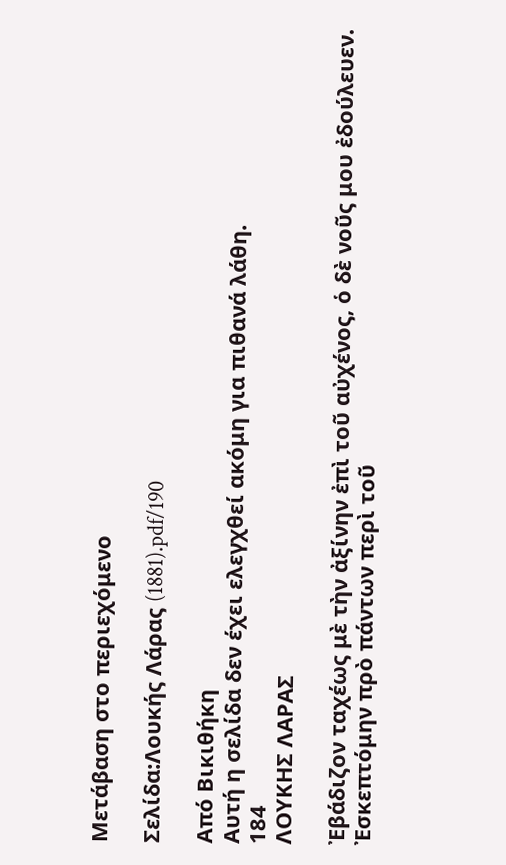Μετάβαση στο περιεχόμενο

Σελίδα:Λουκής Λάρας (1881).pdf/190

Από Βικιθήκη
Αυτή η σελίδα δεν έχει ελεγχθεί ακόμη για πιθανά λάθη.
184
ΛΟΥΚΗΣ ΛΑΡΑΣ

Ἐβάδιζον ταχέως μὲ τὴν ἀξίνην ἐπὶ τοῦ αὐχένος, ὁ δὲ νοῦς μου ἐδούλευεν. Ἐσκεπτόμην πρὸ πάντων περὶ τοῦ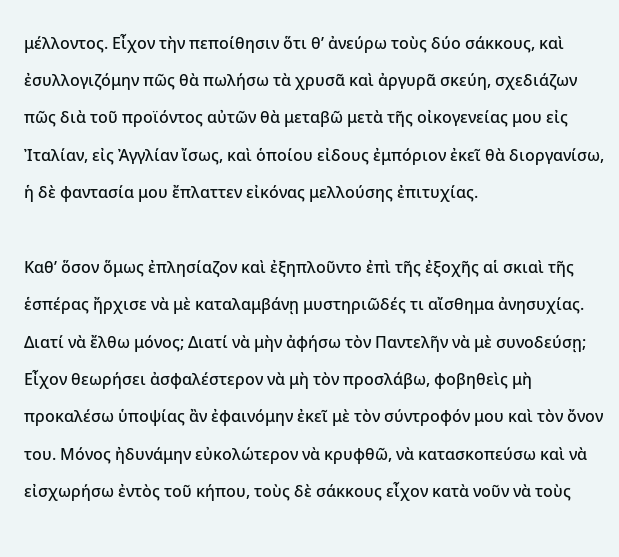μέλλοντος. Εἶχον τὴν πεποίθησιν ὅτι θ’ ἀνεύρω τοὺς δύο σάκκους, καὶ ἐσυλλογιζόμην πῶς θὰ πωλήσω τὰ χρυσᾶ καὶ ἀργυρᾶ σκεύη, σχεδιάζων πῶς διὰ τοῦ προϊόντος αὐτῶν θὰ μεταβῶ μετὰ τῆς οἰκογενείας μου εἰς Ἰταλίαν, εἰς Ἀγγλίαν ἴσως, καὶ ὁποίου εἰδους ἐμπόριον ἐκεῖ θὰ διοργανίσω, ἡ δὲ φαντασία μου ἔπλαττεν εἰκόνας μελλούσης ἐπιτυχίας.

Καθ’ ὅσον ὅμως ἐπλησίαζον καὶ ἐξηπλοῦντο ἐπὶ τῆς ἐξοχῆς αἱ σκιαὶ τῆς ἑσπέρας ἤρχισε νὰ μὲ καταλαμβάνῃ μυστηριῶδές τι αἴσθημα ἀνησυχίας. Διατί νὰ ἔλθω μόνος; Διατί νὰ μὴν ἀφήσω τὸν Παντελῆν νὰ μὲ συνοδεύσῃ; Εἶχον θεωρήσει ἀσφαλέστερον νὰ μὴ τὸν προσλάβω, φοβηθεὶς μὴ προκαλέσω ὑποψίας ἂν ἐφαινόμην ἐκεῖ μὲ τὸν σύντροφόν μου καὶ τὸν ὄνον του. Μόνος ἠδυνάμην εὐκολώτερον νὰ κρυφθῶ, νὰ κατασκοπεύσω καὶ νὰ εἰσχωρήσω ἐντὸς τοῦ κήπου, τοὺς δὲ σάκκους εἶχον κατὰ νοῦν νὰ τοὺς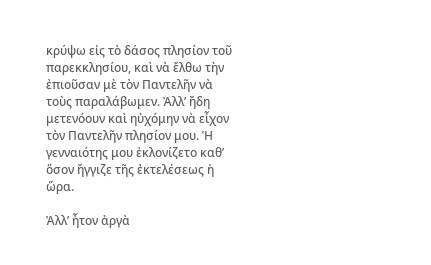κρύψω εἰς τὸ δάσος πλησίον τοῦ παρεκκλησίου, καὶ νὰ ἔλθω τὴν ἐπιοῦσαν μὲ τὸν Παντελῆν νὰ τοὺς παραλάβωμεν. Ἀλλ’ ἤδη μετενόουν καὶ ηὐχόμην νὰ εἶχον τὸν Παντελῆν πλησίον μου. Ἡ γενναιότης μου ἐκλονίζετο καθ’ ὅσον ἤγγιζε τῆς ἐκτελέσεως ἡ ὥρα.

Ἀλλ’ ἦτον ἀργὰ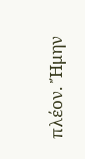πλέον. Ἤμην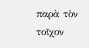παρὰ τὸν τοῖχον